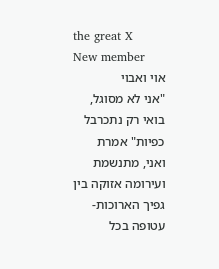the great X
New member
אוי ואבוי
"אני לא מסוגל, בואי רק נתכרבל כפיות" אמרת ואני, מתנשמת ועירומה אזוקה בין גפיך הארוכות- עטופה בכל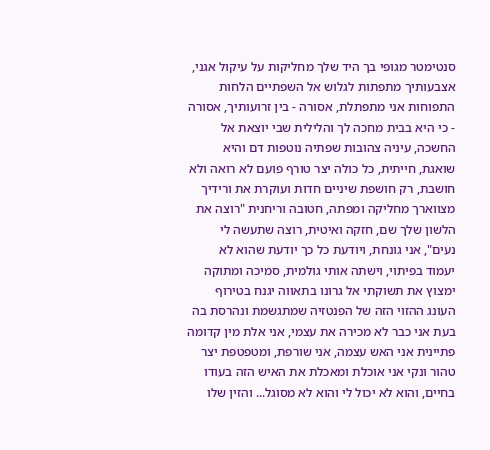סנטימטר מגופי בך היד שלך מחליקות על עיקול אגני, אצבעותיך מתפתות לגלוש אל השפתיים הלחות התפוחות אני מתפתלת, אסורה - בין זרועותיך, אסורה - כי היא בבית מחכה לך והלילית שבי יוצאת אל החשכה, עיניה צהובות שפתיה נוטפות דם והיא שואגת, חייתית, כל כולה יצר טורף פועם לא רואה ולא חושבת, רק חושפת שיניים חדות ועוקרת את ורידיך מצווארך מחליקה ומפתה, חטובה וריחנית "רוצה את הלשון שלך שם, חזקה ואיטית, רוצה שתעשה לי נעים", אני גונחת, ויודעת כל כך יודעת שהוא לא יעמוד בפיתוי, וישתה אותי גולמית, סמיכה ומתוקה ימצוץ את תשוקתי אל גרונו בתאווה יגנח בטירוף העונג ההזוי הזה של הפנטזיה שמתגשמת ונהרסת בה בעת אני כבר לא מכירה את עצמי, אני אלת מין קדומה פתיינית אני האש עצמה, אני שורפת, ומטפטפת יצר טהור ונקי אני אוכלת ומאכלת את האיש הזה בעודו בחיים, והוא לא יכול לי והוא לא מסוגל... והזין שלו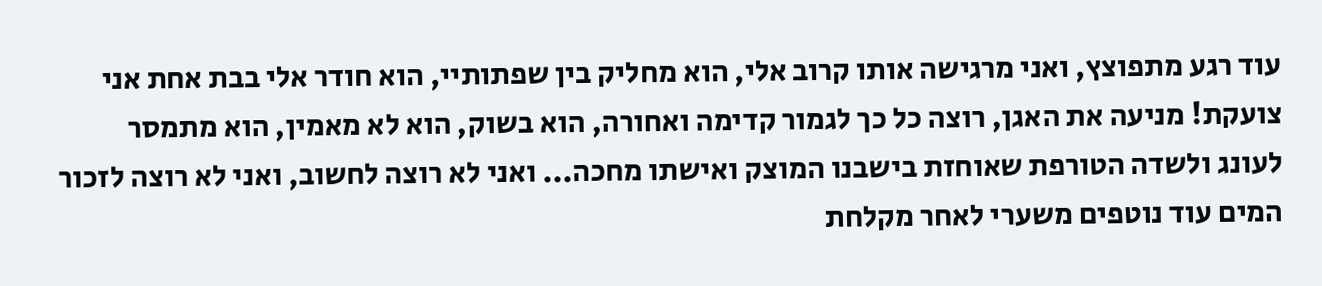עוד רגע מתפוצץ, ואני מרגישה אותו קרוב אלי, הוא מחליק בין שפתותיי, הוא חודר אלי בבת אחת אני צועקת! מניעה את האגן, רוצה כל כך לגמור קדימה ואחורה, הוא בשוק, הוא לא מאמין, הוא מתמסר לעונג ולשדה הטורפת שאוחזת בישבנו המוצק ואישתו מחכה... ואני לא רוצה לחשוב, ואני לא רוצה לזכור המים עוד נוטפים משערי לאחר מקלחת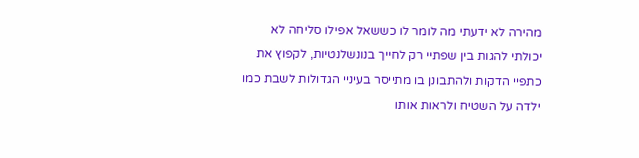מהירה לא ידעתי מה לומר לו כששאל אפילו סליחה לא יכולתי להגות בין שפתיי רק לחייך בנונשלנטיות, לקפוץ את כתפיי הדקות ולהתבונן בו מתייסר בעיניי הגדולות לשבת כמו ילדה על השטיח ולראות אותו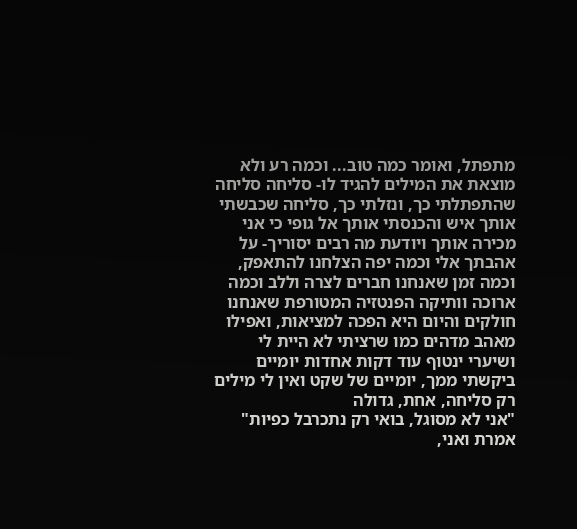מתפתל, ואומר כמה טוב... וכמה רע ולא מוצאת את המילים להגיד לו- סליחה סליחה שהתפתלתי כך, ונזלתי כך, סליחה שכבשתי אותך איש והכנסתי אותך אל גופי כי אני מכירה אותך ויודעת מה רבים יסוריך- על אהבתך אלי וכמה יפה הצלחנו להתאפק, וכמה זמן שאנחנו חברים לצרה וללב וכמה ארוכה וותיקה הפנטזיה המטורפת שאנחנו חולקים והיום היא הפכה למציאות, ואפילו מאהב מדהים כמו שרציתי לא היית לי ושיערי ינטוף עוד דקות אחדות יומיים ביקשתי ממך, יומיים של שקט ואין לי מילים רק סליחה, אחת, גדולה
"אני לא מסוגל, בואי רק נתכרבל כפיות" אמרת ואני,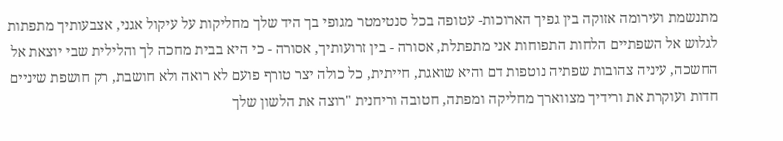מתנשמת ועירומה אזוקה בין גפיך הארוכות- עטופה בכל סנטימטר מגופי בך היד שלך מחליקות על עיקול אגני, אצבעותיך מתפתות לגלוש אל השפתיים הלחות התפוחות אני מתפתלת, אסורה - בין זרועותיך, אסורה - כי היא בבית מחכה לך והלילית שבי יוצאת אל החשכה, עיניה צהובות שפתיה נוטפות דם והיא שואגת, חייתית, כל כולה יצר טורף פועם לא רואה ולא חושבת, רק חושפת שיניים חדות ועוקרת את ורידיך מצווארך מחליקה ומפתה, חטובה וריחנית "רוצה את הלשון שלך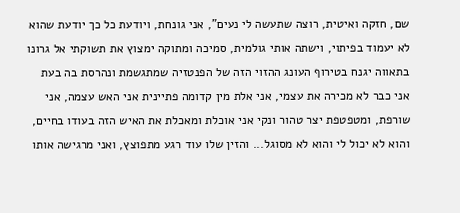שם, חזקה ואיטית, רוצה שתעשה לי נעים", אני גונחת, ויודעת כל כך יודעת שהוא לא יעמוד בפיתוי, וישתה אותי גולמית, סמיכה ומתוקה ימצוץ את תשוקתי אל גרונו בתאווה יגנח בטירוף העונג ההזוי הזה של הפנטזיה שמתגשמת ונהרסת בה בעת אני כבר לא מכירה את עצמי, אני אלת מין קדומה פתיינית אני האש עצמה, אני שורפת, ומטפטפת יצר טהור ונקי אני אוכלת ומאכלת את האיש הזה בעודו בחיים, והוא לא יכול לי והוא לא מסוגל... והזין שלו עוד רגע מתפוצץ, ואני מרגישה אותו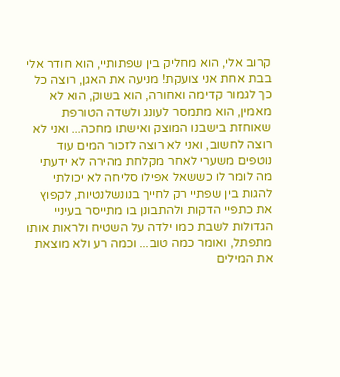קרוב אלי, הוא מחליק בין שפתותיי, הוא חודר אלי בבת אחת אני צועקת! מניעה את האגן, רוצה כל כך לגמור קדימה ואחורה, הוא בשוק, הוא לא מאמין, הוא מתמסר לעונג ולשדה הטורפת שאוחזת בישבנו המוצק ואישתו מחכה... ואני לא רוצה לחשוב, ואני לא רוצה לזכור המים עוד נוטפים משערי לאחר מקלחת מהירה לא ידעתי מה לומר לו כששאל אפילו סליחה לא יכולתי להגות בין שפתיי רק לחייך בנונשלנטיות, לקפוץ את כתפיי הדקות ולהתבונן בו מתייסר בעיניי הגדולות לשבת כמו ילדה על השטיח ולראות אותו מתפתל, ואומר כמה טוב... וכמה רע ולא מוצאת את המילים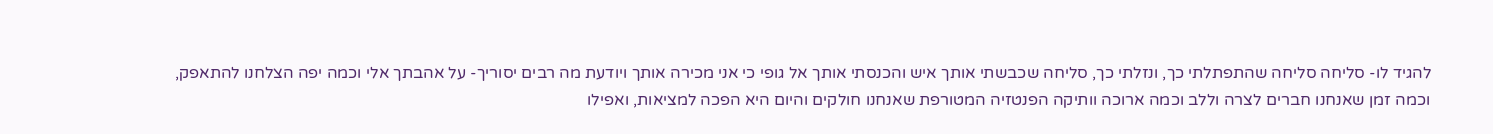להגיד לו- סליחה סליחה שהתפתלתי כך, ונזלתי כך, סליחה שכבשתי אותך איש והכנסתי אותך אל גופי כי אני מכירה אותך ויודעת מה רבים יסוריך- על אהבתך אלי וכמה יפה הצלחנו להתאפק, וכמה זמן שאנחנו חברים לצרה וללב וכמה ארוכה וותיקה הפנטזיה המטורפת שאנחנו חולקים והיום היא הפכה למציאות, ואפילו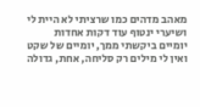מאהב מדהים כמו שרציתי לא היית לי ושיערי ינטוף עוד דקות אחדות יומיים ביקשתי ממך, יומיים של שקט ואין לי מילים רק סליחה, אחת, גדולה